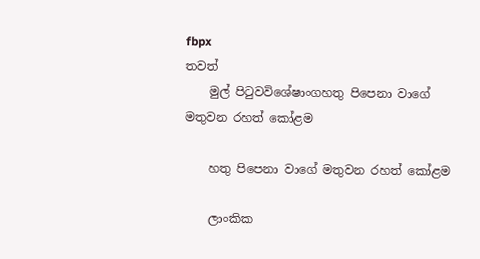fbpx
තවත්
    මුල් පිටුවවිශේෂාංගහතු පිපෙනා වාගේ මතුවන රහත් කෝළම

    හතු පිපෙනා වාගේ මතුවන රහත් කෝළම

    ලාංකික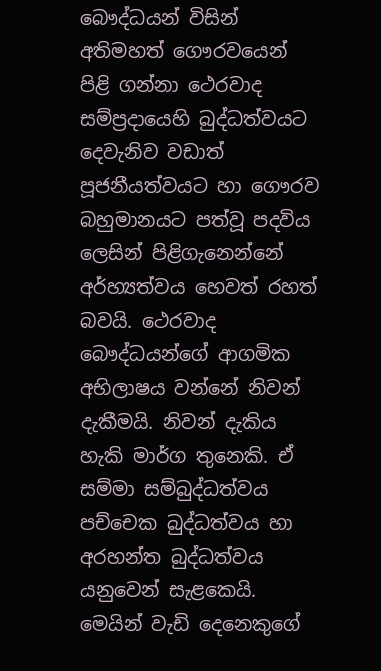බෞද්ධයන් විසින් අතිමහත් ගෞරවයෙන් පිළි ගන්නා ථෙරවාද සම්ප්‍රදායෙහි බුද්ධත්වයට දෙවැනිව වඩාත් පූජනීයත්වයට හා ගෞරව බහුමානයට පත්වූ පදවිය ලෙසින් පිළිගැනෙන්නේ අර්හ්‍යත්වය හෙවත් රහත් බවයි. ථෙරවාද බෞද්ධයන්ගේ ආගමික අභිලාෂය වන්නේ නිවන් දැකීමයි. නිවන් දැකිය හැකි මාර්ග තුනෙකි. ඒ සම්මා සම්බුද්ධත්වය පච්චෙක බුද්ධත්වය හා අරහන්ත බුද්ධත්වය යනුවෙන් සැළකෙයි. මෙයින් වැඩි දෙනෙකුගේ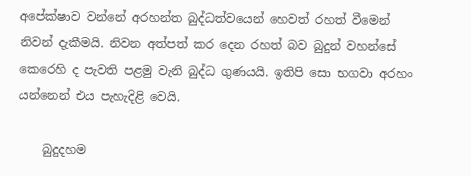අපේක්ෂාව වන්නේ අරහන්ත බුද්ධත්වයෙන් හෙවත් රහත් වීමෙන් නිවන් දැකීමයි. නිවන අත්පත් කර දෙන රහත් බව බුදුන් වහන්සේ කෙරෙහි ද පැවති පළමු වැනි බුද්ධ ගුණයයි. ඉතිපි සො භගවා අරහං යන්නෙන් එය පැහැදිළි වෙයි.

    බුදුදහම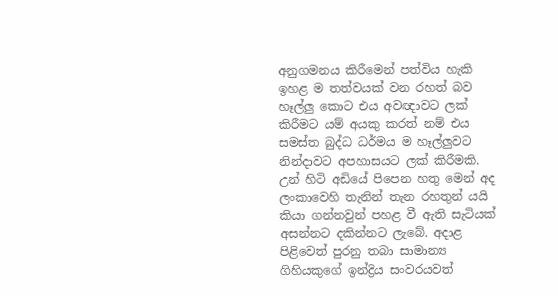අනුගමනය කිරීමෙන් පත්විය හැකි ඉහළ ම තත්වයක් වන රහත් බව හෑල්ලු කොට එය අවඥාවට ලක් කිරීමට යම් අයකු කරත් නම් එය සමස්ත බුද්ධ ධර්මය ම හෑල්ලුවට නින්දාවට අපහාසයට ලක් කිරීමකි. උන් හිටි අඩියේ පිපෙන හතු මෙන් අද ලංකාවෙහි තැනින් තැන රහතුන් යයි කියා ගන්නවුන් පහළ වී ඇති සැටියක් අසන්නට දකින්නට ලැබේ. අදාළ පිළිවෙත් පුරනු තබා සාමාන්‍ය ගිහියකුගේ ඉන්ද්‍රිය සංවරයවත්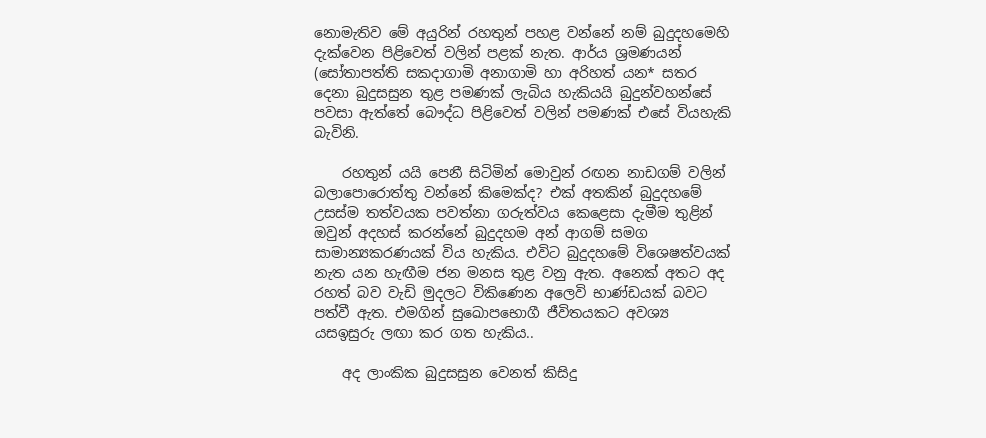නොමැතිව මේ අයුරින් රහතුන් පහළ වන්නේ නම් බුදුදහමෙහි දැක්වෙන පිළිවෙත් වලින් පළක් නැත. ආර්ය ශ්‍රමණයන් (සෝතාපත්ති සකදාගාමි අනාගාමි හා අරිහත් යන* සතර දෙනා බුදුසසුන තුළ පමණක් ලැබිය හැකියයි බුදුන්වහන්සේ පවසා ඇත්තේ බෞද්ධ පිළිවෙත් වලින් පමණක් එසේ වියහැකි බැවිනි.

    රහතුන් යයි පෙනී සිටිමින් මොවුන් රඟන නාඩගම් වලින් බලාපොරොත්තු වන්නේ කිමෙක්ද? එක් අතකින් බුදුදහමේ උසස්ම තත්වයක පවත්නා ගරුත්වය කෙළෙසා දැමීම තුළින් ඔවුන් අදහස් කරන්නේ බුදුදහම අන් ආගම් සමග සාමාන්‍යකරණයක් විය හැකිය. එවිට බුදුදහමේ විශෙෂත්වයක් නැත යන හැඟීම ජන මනස තුළ වනු ඇත. අනෙක් අතට අද රහත් බව වැඩි මුදලට විකිණෙන අලෙවි භාණ්ඩයක් බවට පත්වී ඇත. එමගින් සුඛොපභොගී ජීවිතයකට අවශ්‍ය යසඉසුරු ලඟා කර ගත හැකිය..

    අද ලාංකික බුදුසසුන වෙනත් කිසිදු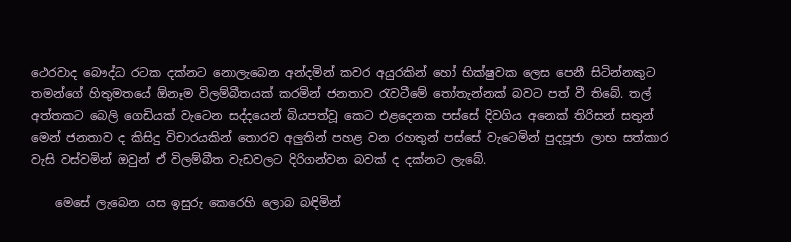ථෙරවාද බෞද්ධ රටක දක්නට නොලැබෙන අන්දමින් කවර අයුරකින් හෝ භික්ෂුවක ලෙස පෙනී සිටින්නකුට තමන්ගේ හිතුමතයේ ඕනෑම විලම්බීතයක් කරමින් ජනතාව රැවටීමේ තෝතැන්නක් බවට පත් වී තිබේ. තල් අත්තකට බෙලි ගෙඩියක් වැටෙන සද්දයෙන් බියපත්වූ කෙට එළදෙනක පස්සේ දිවගිය අනෙක් තිරිසන් සතුන් මෙන් ජනතාව ද කිසිදු විචාරයකින් තොරව අලුතින් පහළ වන රහතුන් පස්සේ වැටෙමින් පුදපූජා ලාභ සත්කාර වැසි වස්වමින් ඔවුන් ඒ විලම්බීත වැඩවලට දිරිගන්වන බවක් ද දක්නට ලැබේ.

    මෙසේ ලැබෙන යස ඉසුරු කෙරෙහි ලොබ බඳිමින්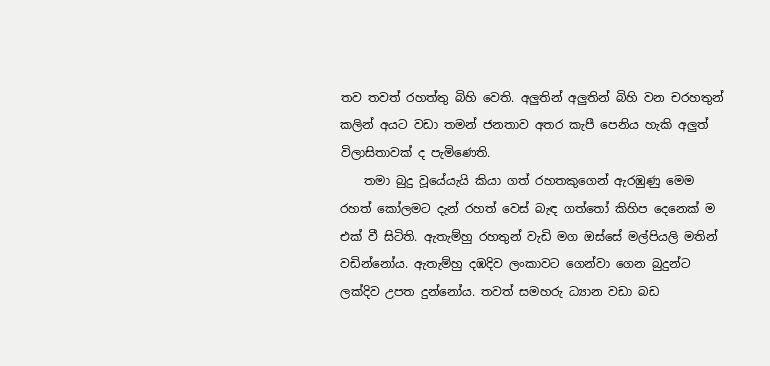තව තවත් රහත්තු බිහි වෙති. අලුතින් අලුතින් බිහි වන චරහතුන් කලින් අයට වඩා තමන් ජනතාව අතර කැපී පෙනිය හැකි අලුත් විලාසිතාවක් ද පැමිණෙති.
    තමා බුදු වූයේයැයි කියා ගත් රහතකුගෙන් ඇරඹුණු මෙම රහත් කෝලමට දැන් රහත් වෙස් බැඳ ගත්තෝ කිහිප දෙනෙක් ම එක් වී සිටිති. ඇතැම්හු රහතුන් වැඩි මග ඔස්සේ මල්පියලි මතින් වඩින්නෝය. ඇතැම්හු දඹදිව ලංකාවට ගෙන්වා ගෙන බුදුන්ට ලක්දිව උපත දුන්නෝය. තවත් සමහරු ධ්‍යාන වඩා බඩ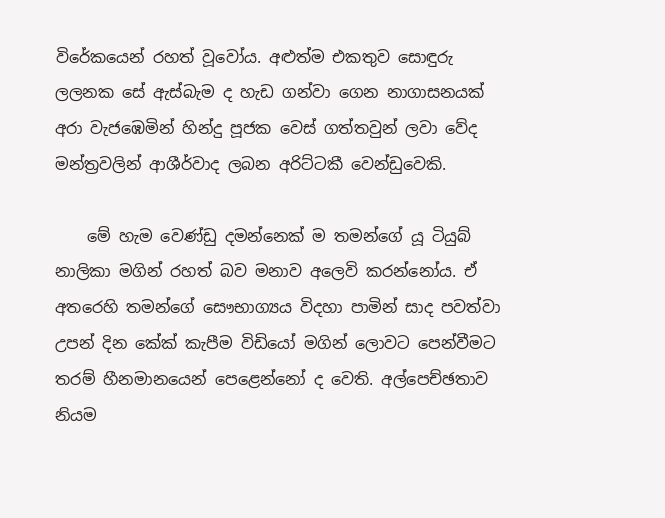විරේකයෙන් රහත් වූවෝය. අළුත්ම එකතුව සොඳුරු ලලනක සේ ඇස්බැම ද හැඩ ගන්වා ගෙන නාගාසනයක් අරා වැජඹෙමින් හින්දු පූජක වෙස් ගත්තවුන් ලවා වේද මන්ත්‍රවලින් ආශීර්වාද ලබන අරිට්ටකී වෙන්ඩුවෙකි.

    මේ හැම වෙණ්ඩු දමන්නෙක් ම තමන්ගේ යූ ටියුබ් නාලිකා මගින් රහත් බව මනාව අලෙවි කරන්නෝය. ඒ අතරෙහි තමන්ගේ සෞභාග්‍යය විදහා පාමින් සාද පවත්වා උපන් දින කේක් කැපීම විඩියෝ මගින් ලොවට පෙන්වීමට තරම් හීනමානයෙන් පෙළෙන්නෝ ද වෙති. අල්පෙච්ඡතාව නියම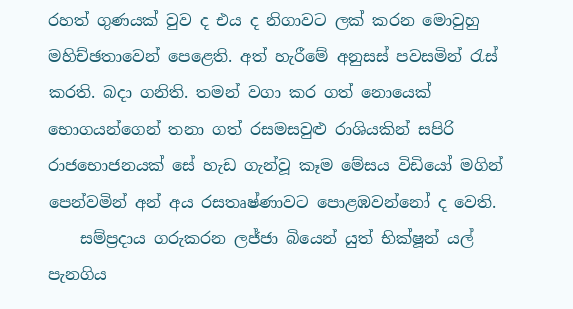රහත් ගුණයක් වුව ද එය ද නිගාවට ලක් කරන මොවුහු මහිච්ඡතාවෙන් පෙළෙති. අත් හැරීමේ අනුසස් පවසමින් රැස් කරති. බදා ගනිති. තමන් වගා කර ගත් නොයෙක් භොගයන්ගෙන් තනා ගත් රසමසවුළු රාශියකින් සපිරි රාජභොජනයක් සේ හැඩ ගැන්වූ කෑම මේසය විඩියෝ මගින් පෙන්වමින් අන් අය රසතෘෂ්ණාවට පොළඹවන්නෝ ද වෙති.
    සම්ප්‍රදාය ගරුකරන ලජ්ජා බියෙන් යුත් භික්ෂූන් යල් පැනගිය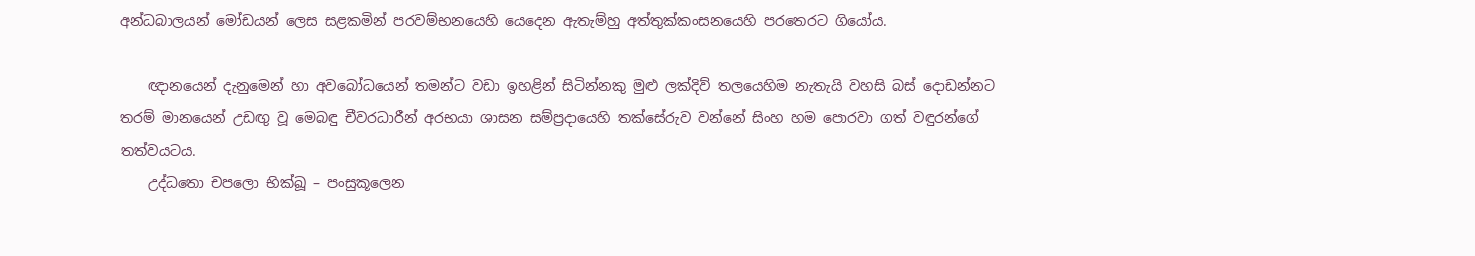අන්ධබාලයන් මෝඩයන් ලෙස සළකමින් පරවම්භනයෙහි යෙදෙන ඇතැම්හු අත්තුක්කංසනයෙහි පරතෙරට ගියෝය.

    ඥානයෙන් දැනුමෙන් හා අවබෝධයෙන් තමන්ට වඩා ඉහළින් සිටින්නකු මුළු ලක්දිව් තලයෙහිම නැතැයි වහසි බස් දොඩන්නට තරම් මානයෙන් උඩඟු වූ මෙබඳු චීවරධාරීන් අරභයා ශාසන සම්ප්‍රදායෙහි තක්සේරුව වන්නේ සිංහ හම පොරවා ගත් වඳුරන්ගේ තත්වයටය.
    උද්ධතො චපලො භික්ඛූ – පංසුකූලෙන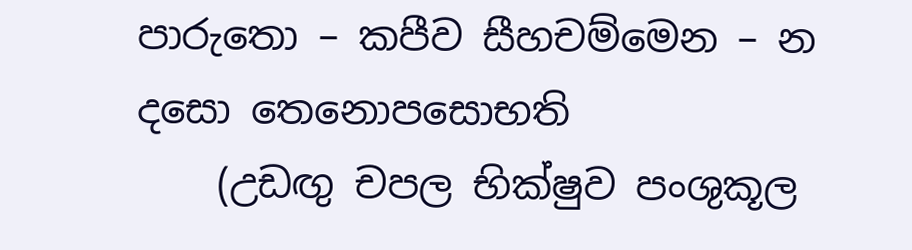පාරුතො – කපීව සීහචම්මෙන – න දසො තෙනොපසොභති
    (උඩඟු චපල භික්ෂුව පංශුකූල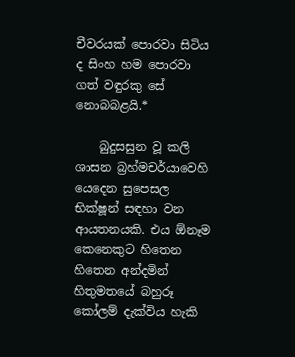චීවරයක් පොරවා සිටිය ද සිංහ හම පොරවා ගත් වඳුරකු සේ නොබබළයි.*

    බුදුසසුන වූ කලි ශාසන බ්‍රහ්මචර්යාවෙහි යෙදෙන සුපෙසල භික්ෂූන් සඳහා වන ආයතනයකි. එය ඕනෑම කෙනෙකුට හිතෙන හිතෙන අන්දමින් හිතුමතයේ බහුරූ කෝලම් දැක්විය හැකි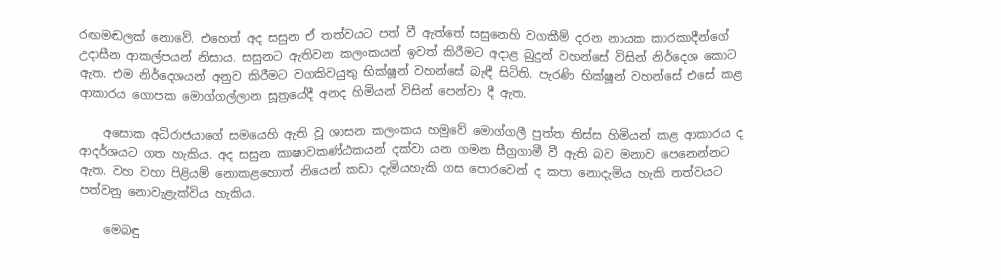රඟමඬලක් නොවේ. එහෙත් අද සසුන ඒ තත්වයට පත් වී ඇත්තේ සසුනෙහි වගකීම් දරන නායක කාරකාදීන්ගේ උදාසීන ආකල්පයන් නිසාය. සසුනට ඇතිවන කලංකයන් ඉවත් කිරීමට අදාළ බුදුන් වහන්සේ විසින් නිර්දෙශ කොට ඇත. එම නිර්දෙශයන් අනුව කිරීමට වගකිවයුතු භික්ෂූන් වහන්සේ බැඳී සිටිති. පැරණි භික්ෂූන් වහන්සේ එසේ කළ ආකාරය ගොපක මොග්ගල්ලාන සූත්‍රයේදී අනද හිමියන් විසින් පෙන්වා දී ඇත.

    අසොක අධිරාජයාගේ සමයෙහි ඇති වූ ශාසන කලංකය හමුවේ මොග්ගලී පුත්ත තිස්ස හිමියන් කළ ආකාරය ද ආදර්ශයට ගත හැකිය. අද සසුන කාෂාවකණ්ඨකයන් දක්වා යන ගමන සීග්‍රගාමී වී ඇති බව මනාව පෙනෙන්නට ඇත. වහ වහා පිළියම් නොකළහොත් නියෙන් කඩා දැමියහැකි ගස පොරවෙන් ද කපා නොදැමිය හැකි තත්වයට පත්වනු නොවැළැක්විය හැකිය.

    මෙබඳු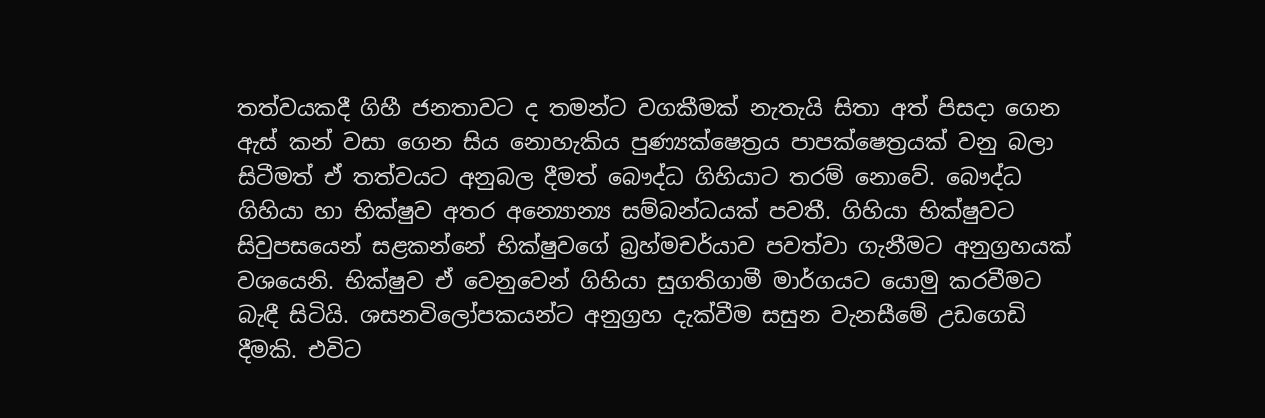තත්වයකදී ගිහී ජනතාවට ද තමන්ට වගකීමක් නැතැයි සිතා අත් පිසදා ගෙන ඇස් කන් වසා ගෙන සිය නොහැකිය පුණ්‍යක්ෂෙත්‍රය පාපක්ෂෙත්‍රයක් වනු බලා සිටීමත් ඒ තත්වයට අනුබල දීමත් බෞද්ධ ගිහියාට තරම් නොවේ. බෞද්ධ ගිහියා හා භික්ෂුව අතර අන්‍යොන්‍ය සම්බන්ධයක් පවතී. ගිහියා භික්ෂුවට සිවුපසයෙන් සළකන්නේ භික්ෂුවගේ බ්‍රහ්මචර්යාව පවත්වා ගැනීමට අනුග්‍රහයක් වශයෙනි. භික්ෂුව ඒ වෙනුවෙන් ගිහියා සුගතිගාමී මාර්ගයට යොමු කරවීමට බැඳී සිටියි. ශසනවිලෝපකයන්ට අනුග්‍රහ දැක්වීම සසුන වැනසීමේ උඩගෙඩි දීමකි. එවිට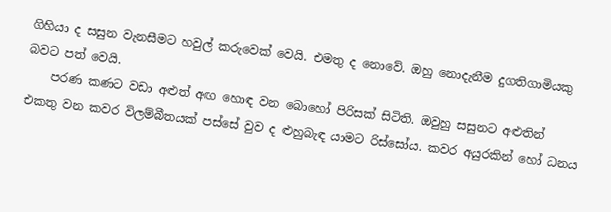ගිහියා ද සසුන වැනසීමට හවුල් කරුවෙක් වෙයි. එමතු ද නොවේ. ඔහු නොදැනීම දුගතිගාමියකු බවට පත් වෙයි.
    පරණ කණට වඩා අළුත් අඟ හොඳ වන බොහෝ පිරිසක් සිටිති. ඔවුහු සසුනට අළුතින් එකතු වන කවර විලම්බීතයක් පස්සේ වුව ද ළුහුබැඳ යාමට රිස්සෝය. කවර අයුරකින් හෝ ධනය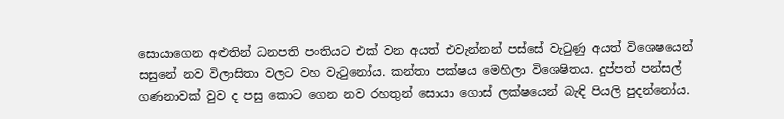සොයාගෙන අළුතින් ධනපති පංතියට එක් වන අයත් එවැන්නන් පස්සේ වැටුණු අයත් විශෙෂයෙන් සසුනේ නව විලාසිතා වලට වහ වැටුනෝය. කන්තා පක්ෂය මෙහිලා විශෙෂිතය. දුප්පත් පන්සල් ගණනාවක් වුව ද පසු කොට ගෙන නව රහතුන් සොයා ගොස් ලක්ෂයෙන් බැඳි පියලි පුදන්නෝය.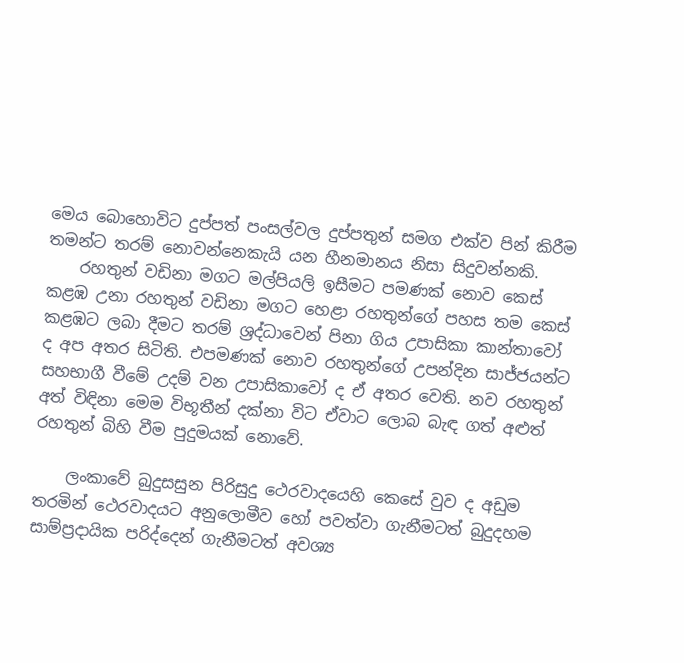මෙය බොහොවිට දුප්පත් පංසල්වල දුප්පතුන් සමග එක්ව පින් කිරීම තමන්ට තරම් නොවන්නෙකැයි යන හීනමානය නිසා සිදුවන්නකි.
    රහතුන් වඩිනා මගට මල්පියලි ඉසීමට පමණක් නොව කෙස් කළඹ උනා රහතුන් වඩිනා මගට හෙළා රහතුන්ගේ පහස තම කෙස් කළඹට ලබා දීමට තරම් ශ්‍රද්ධාවෙන් පිනා ගිය උපාසිකා කාන්තාවෝ ද අප අතර සිටිති. එපමණක් නොව රහතුන්ගේ උපන්දින සාජ්ජයන්ට සහභාගී වීමේ උදම් වන උපාසිකාවෝ ද ඒ අතර වෙති. නව රහතුන් අත් විඳිනා මෙම විභූතීන් දක්නා විට ඒවාට ලොබ බැඳ ගත් අළුත් රහතුන් බිහි වීම පුදුමයක් නොවේ.

    ලංකාවේ බුදුසසුන පිරිසුදු ථෙරවාදයෙහි කෙසේ වුව ද අඩුම තරමින් ථෙරවාදයට අනුලොමීව හෝ පවත්වා ගැනීමටත් බුදුදහම සාම්ප්‍රදායික පරිද්දෙන් ගැනීමටත් අවශ්‍ය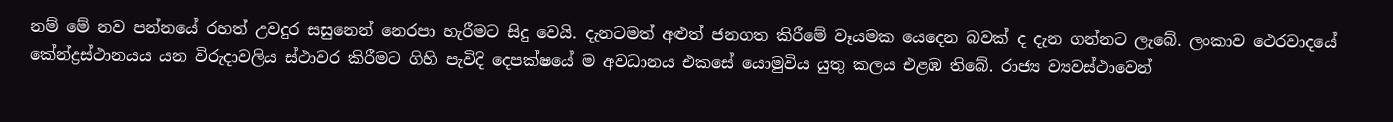නම් මේ නව පන්නයේ රහත් උවදුර සසුනෙන් නෙරපා හැරීමට සිදු වෙයි. දැනටමත් අළුත් ජනගත කිරීමේ වෑයමක යෙදෙන බවක් ද දැන ගන්නට ලැබේ. ලංකාව ථෙරවාදයේ කේන්ද්‍රස්ථානයය යන විරුදාවලිය ස්ථාවර කිරීමට ගිහි පැවිදි දෙපක්ෂයේ ම අවධානය එකසේ යොමුවිය යුතු කලය එළඹ තිබේ. රාජ්‍ය ව්‍යවස්ථාවෙන්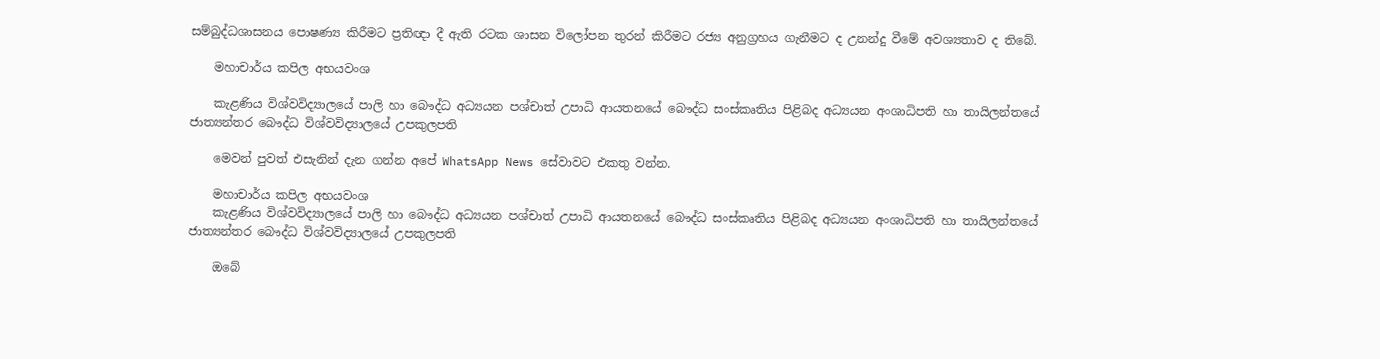සම්බුද්ධශාසනය පොෂණ්‍ය කිරීමට ප්‍රතිඥා දී ඇති රටක ශාසන විලෝපන තුරන් කිරීමට රජ්‍ය අනුග්‍රහය ගැනීමට ද උනන්දු වීමේ අවශ්‍යතාව ද තිබේ.

    මහාචාර්ය කපිල අභයවංශ

    කැළණිය විශ්වවිද්‍යාලයේ පාලි හා බෞද්ධ අධ්‍යයන පශ්චාත් උපාධි ආයතනයේ බෞද්ධ සංස්කෘතිය පිළිබද අධ්‍යයන අංශාධිපති හා තායිලන්තයේ ජාත්‍යන්තර බෞද්ධ විශ්වවිද්‍යාලයේ උපකුලපති

    මෙවන් පුවත් එසැනින් දැන ගන්න අපේ WhatsApp News සේවාවට එකතු වන්න.

    මහාචාර්ය කපිල අභයවංශ
    කැළණිය විශ්වවිද්‍යාලයේ පාලි හා බෞද්ධ අධ්‍යයන පශ්චාත් උපාධි ආයතනයේ බෞද්ධ සංස්කෘතිය පිළිබද අධ්‍යයන අංශාධිපති හා තායිලන්තයේ ජාත්‍යන්තර බෞද්ධ විශ්වවිද්‍යාලයේ උපකුලපති

    ඔබේ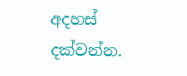අදහස් දක්වන්න.